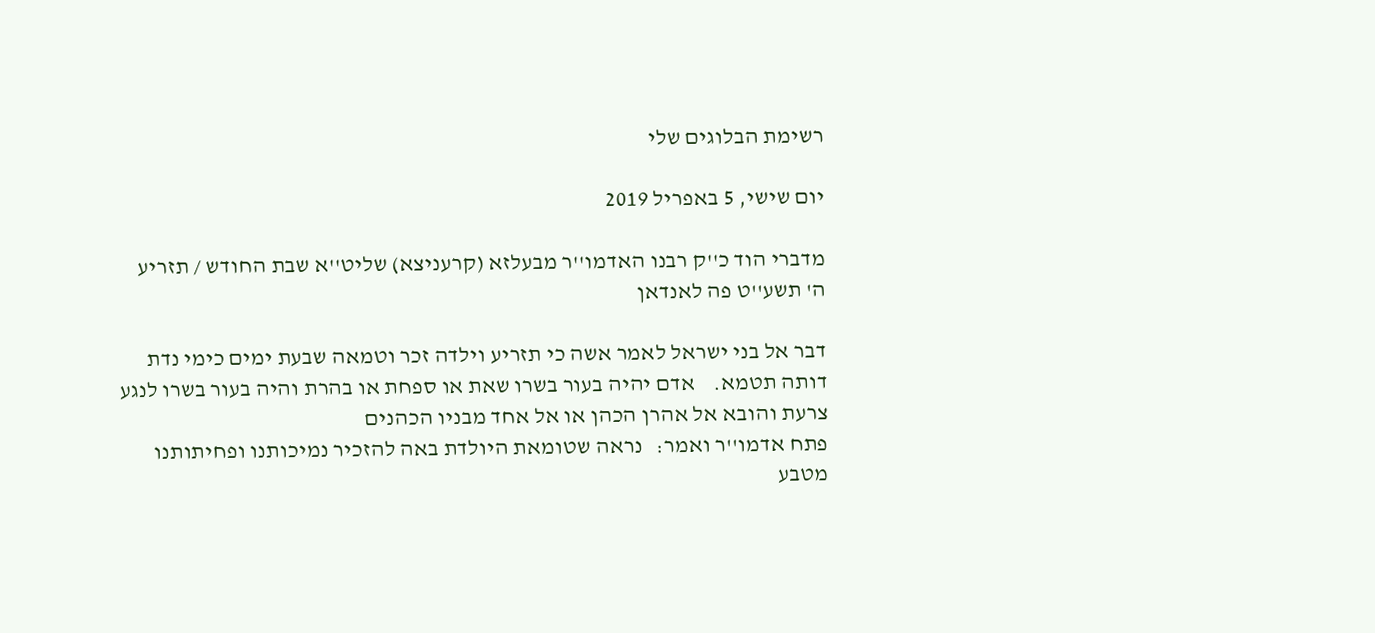רשימת הבלוגים שלי

יום שישי, 5 באפריל 2019

מדברי הוד כ''ק רבנו האדמו''ר מבעלזא (קרעניצא) שליט''א שבת החודש / תזריע ה' תשע''ט פה לאנדאן

דבר אל בני ישראל לאמר אשה כי תזריע וילדה זכר וטמאה שבעת ימים כימי נדת דותה תטמא.    אדם יהיה בעור בשרו שאת או ספחת או בהרת והיה בעור בשרו לנגע צרעת והובא אל אהרן הכהן או אל אחד מבניו הכהנים
פתח אדמו''ר ואמר:   נראה שטומאת היולדת באה להזכיר נמיכותנו ופחיתותנו מטבע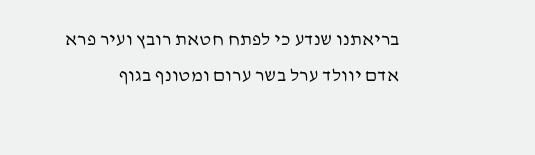בריאתנו שנדע כי לפתח חטאת רובץ ועיר פרא אדם יוולד ערל בשר ערום ומטונף בגוף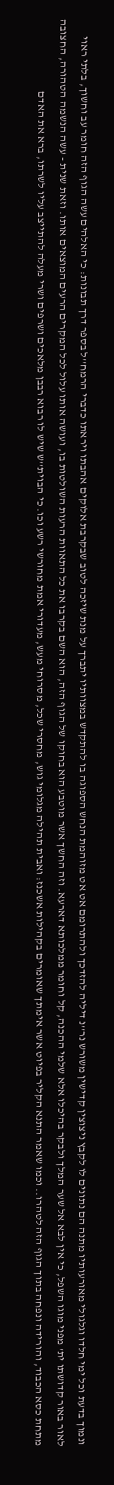ונמוך בדעת וכל ימי חלדו וגלגולי מאורעותיו מתנה הם נתונים לו לקבץ ניצוצין קדישין משורש נר''נ דיליה להזדכך ולהתרומם אט אט מזוהמת הנחש הספוגה בו להתקדש במצוותיו יתברך על מנת שיזכה לטוב שבקרבת אלוקים אהבתו ויראתו כדברי הרמח''ל בספר דרך תבונות: כי האלהים עשה הגוף הזה חומר עב וחשוך, בלתי ראוי לאור באור קדושתו ית' מפני מוגו השפל, כי אין לבא אל שער המלך ולבקר בהיכלו אלא שלמי ההכנה, קל וחומר ממלכותא דארעא. וזה החשך אשר מוטבע הוא בחוקו של הגוף הזה, הוא השם בקרבו את כל התאוות הרעות השולטות בו, ועושה אותו עלול לכל המקרים הרעים המוצאים אותו. וזאת שנית - עשה הנשמה הטהורה, החצובה מתחת כסא הכבוד, והורידה ונפחה בתוך הגוף הזה לטהרו.. וכמו שאמר התנא הקליר בפיוט אשר אימתך שאומרים בקהילות אשכנז: ואבית תהילה מגלומי גוש, מחסרי שכל, מסרוחי מעש, מעדורי אמת מחורשי רשע וכו. כי הבוית''ש שיש לו רבוא רבבן מלאכים ושרפים ושרי מעלה להתייצב עליו לשרתו, ברא את האדם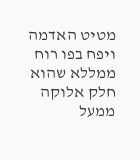מטיט האדמה ויפח בפו רוח ממללא שהוא חלק אלוקה ממעל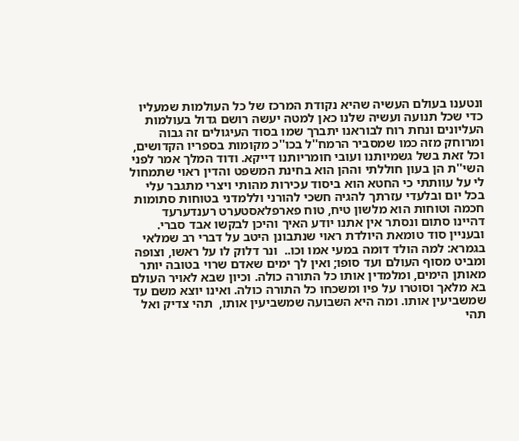ונטענו בעולם העשיה שהיא נקודת המרכז של כל העולמות שמעליו כדי שכל תנועה ועשיה שלנו כאן למטה יעשה רושם גדול בעולמות העליונים ונחת רוח לבוראנו יתברך שמו בסוד העיגולים זה גבוה ומרוחק מזה כמו שמסביר הרמח''ל בכו''כ מקומות בספריו הקדושים, וכל זאת בשל גשמיותנו ועובי חומריותנו דייקא. ודוד המלך אמר לפני השי''ת הן בעון חוללתי וההן הוא בחינת המשפט והדין ראוי שתמחול לי על עוותתי כי החטא הוא ביסוד עכירות מהותי ויצרי מתגבר עלי בכל יום ובלעדי עזרתך להגיה חשכי להורני וללמדני בטוחות סתומות חכמה וטוחות הוא מלשון טיח, טוח פארפלאסטערט רענדערעד דהיינו סתום ונסתר אין אתנו יודע האיך והיכן לבקשו אבד סברי.
ובעניין סוד טומאת היולדת ראוי שנתבונן היטב על דברי רב שמלאי בגמרא: למה הולד דומה במעי אמו וכו..  ונר דלוק לו על ראשו, וצופה ומביט מסוף העולם ועד סופו; ואין לך ימים שאדם שרוי בטובה יותר מאותן הימים, ומלמדין אותו כל התורה כולה. וכיון שבא לאויר העולם בא מלאך וסוטרו על פיו ומשכחו כל התורה כולה. ואינו יוצא משם עד שמשביעין אותו. ומה היא השבועה שמשביעין אותו,  תהי צדיק ואל תהי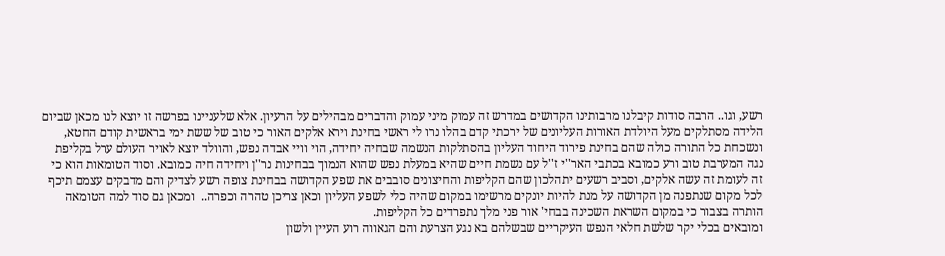רשע, וגו.. הרבה סודות קיבלנו מרבותינו הקדושים במדרש זה עמוק מיני עמוק והדברים מבהילים על הרעיון. אלא שלעניינו בפרשה זו יוצא לנו מכאן שביום הלידה מסתלקים מעל היולדת האורות העליונים של ירכתי קדם בהלו נרו לי ראשי בחינת וירא אלקים האור כי טוב של ששת ימי בראשית קודם החטא, ונשכחת כל התורה כולה שהם בחינת פירוד היחוד העליון בהסתלקות הנשמה שבחיה יחידה, הוי וויי אבדה נפש, והוולד יוצא לאויר העולם ערל בקליפת נגה המערבת טוב ורע כמובא בכתבי האר''י ז''ל עם נשמת חיים שהיא במעלת נפש שהוא הנמוך בבחינות נר''ן ויחידה חיה כמובא. וסוד הטומאות הוא כי זה לעומת זה עשה אלקים, וסביב רשעים יתהלכון שהם הקליפות והחיצונים סובבים את שפע הקדושה בבחינת צופה רשע לצדיק והם מדבקים עצמם תיכף לכל מקום שנתפנה מן הקדושה על מנת להיות יונקים מרשימו במקום שהיה כלי לשפע העליון וכאן צריכן טהרה וכפרה..  ומכאן גם סוד למה הטומאה הותרה בצבור כי במקום השראת השכינה בבחי' אור פני מלך נתפרדים כל הקליפות.
ומובאים בכלי יקר שלשת חלאי הנפש העיקריים שבשלהם בא נגע הצרעת והם הגאווה רוע העיין ולשון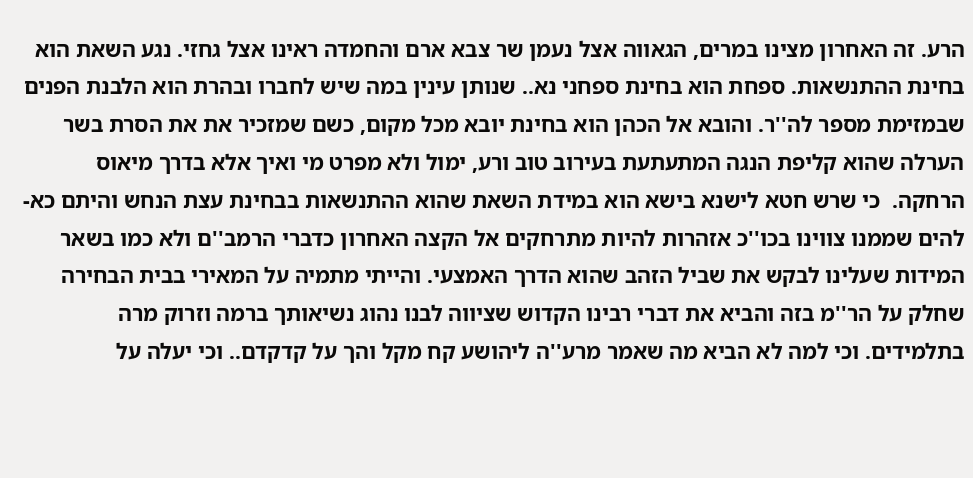הרע. זה האחרון מצינו במרים, הגאווה אצל נעמן שר צבא ארם והחמדה ראינו אצל גחזי. נגע השאת הוא בחינת ההתנשאות. ספחת הוא בחינת ספחני נא.. שנותן עינין במה שיש לחברו ובהרת הוא הלבנת הפנים שבמזימת מספר לה''ר. והובא אל הכהן הוא בחינת יובא מכל מקום, כשם שמזכיר את את הסרת בשר הערלה שהוא קליפת הנגה המתעתעת בעירוב טוב ורע, ימול ולא מפרט מי ואיך אלא בדרך מיאוס הרחקה.  כי שרש חטא לישנא בישא הוא במידת השאת שהוא ההתנשאות בבחינת עצת הנחש והיתם כא-להים שממנו צווינו בכו''כ אזהרות להיות מתרחקים אל הקצה האחרון כדברי הרמב''ם ולא כמו בשאר המידות שעלינו לבקש את שביל הזהב שהוא הדרך האמצעי. והייתי מתמיה על המאירי בבית הבחירה שחלק על הר''מ בזה והביא את דברי רבינו הקדוש שציווה לבנו נהוג נשיאותך ברמה וזרוק מרה בתלמידים. וכי למה לא הביא מה שאמר מרע''ה ליהושע קח מקל והך על קדקדם.. וכי יעלה על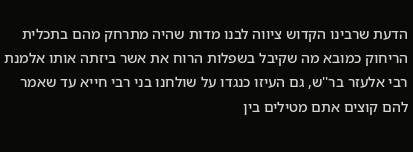הדעת שרבינו הקדוש ציווה לבנו מדות שהיה מתרחק מהם בתכלית הריחוק כמובא מה שקיבל בשפלות הרוח את אשר ביזתה אותו אלמנת רבי אלעזר בר''ש, גם העיזו כנגדו על שולחנו בני רבי חייא עד שאמר להם קוצים אתם מטילים בין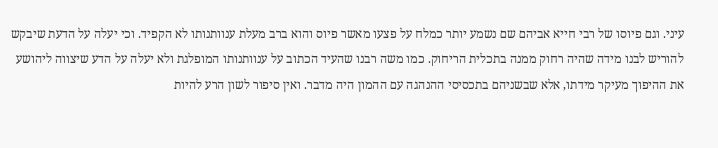עיני. וגם פיוסו של רבי חייא אביהם שם נשמע יותר כמלח על פצעו מאשר פיוס והוא ברב מעלת ענוותנותו לא הקפיד. וכי יעלה על הדעת שיבקש להוריש לבנו מידה שהיה רחוק ממנה בתכלית הריחוק. כמו משה רבנו שהעיד הכתוב על ענוותנותו המופלגת ולא יעלה על הדע שיצווה ליהושע את ההיפוך מעיקר מידתו, אלא שבשניהם בתכסיסי ההנהגה עם ההמון היה מדבר. ואין סיפור לשון הרע להיות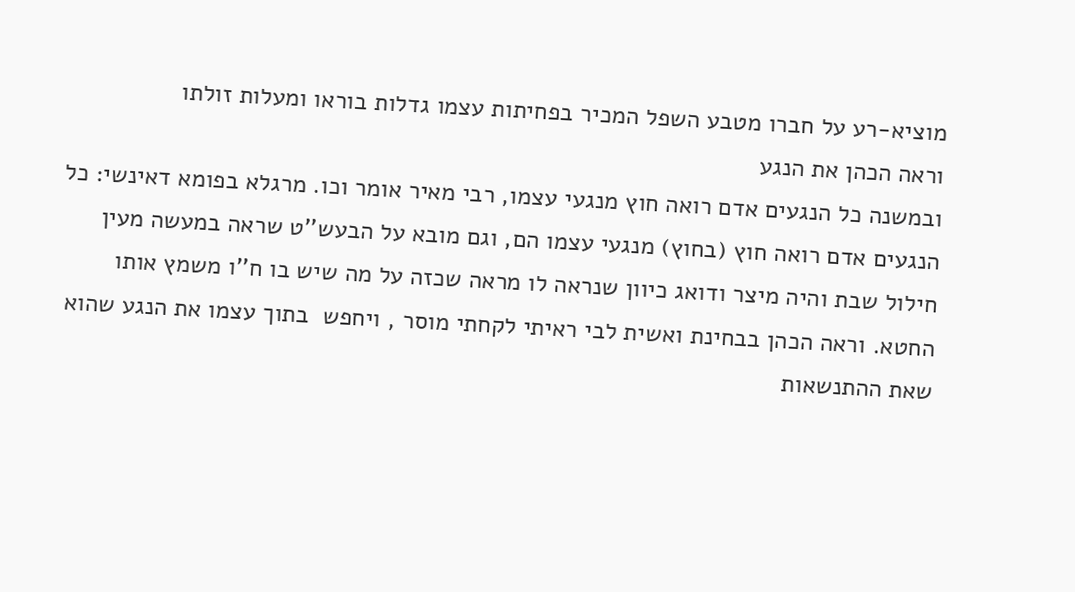מוציא-רע על חברו מטבע השפל המכיר בפחיתות עצמו גדלות בוראו ומעלות זולתו
וראה הכהן את הנגע
ובמשנה כל הנגעים אדם רואה חוץ מנגעי עצמו, רבי מאיר אומר וכו. מרגלא בפומא דאינשי: כל הנגעים אדם רואה חוץ (בחוץ) מנגעי עצמו הם, וגם מובא על הבעש''ט שראה במעשה מעין חילול שבת והיה מיצר ודואג כיוון שנראה לו מראה שכזה על מה שיש בו ח''ו משמץ אותו החטא. וראה הכהן בבחינת ואשית לבי ראיתי לקחתי מוסר , ויחפש  בתוך עצמו את הנגע שהוא שאת ההתנשאות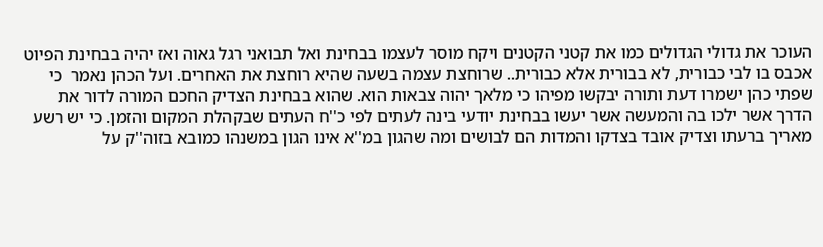העוכר את גדולי הגדולים כמו את קטני הקטנים ויקח מוסר לעצמו בבחינת ואל תבואני רגל גאוה ואז יהיה בבחינת הפיוט אכבס בו לבי כבורית, לא בבורית אלא כבורית.. שרוחצת עצמה בשעה שהיא רוחצת את האחרים. ועל הכהן נאמר  כי שפתי כהן ישמרו דעת ותורה יבקשו מפיהו כי מלאך יהוה צבאות הוא. שהוא בבחינת הצדיק החכם המורה לדור את הדרך אשר ילכו בה והמעשה אשר יעשו בבחינת יודעי בינה לעתים לפי כ''ח העתים שבקהלת המקום והזמן. כי יש רשע מאריך ברעתו וצדיק אובד בצדקו והמדות הם לבושים ומה שהגון במ''א אינו הגון במשנהו כמובא בזוה''ק על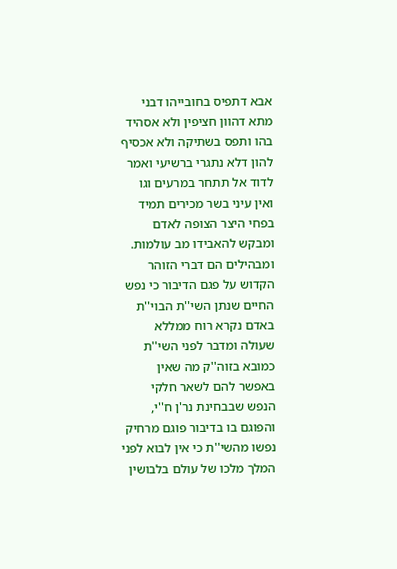אבא דתפיס בחובייהו דבני מתא דהוון חציפין ולא אסהיד בהו ותפס בשתיקה ולא אכסיף להון דלא נתגרי ברשיעי ואמר לדוד אל תתחר במרעים וגו ואין עיני בשר מכירים תמיד בפחי היצר הצופה לאדם ומבקש להאבידו מב עולמות.  ומבהילים הם דברי הזוהר הקדוש על פגם הדיבור כי נפש החיים שנתן השי''ת הבוי''ת באדם נקרא רוח ממללא שעולה ומדבר לפני השי''ת כמובא בזוה''ק מה שאין באפשר להם לשאר חלקי הנפש שבבחינת נר'ן ח''י, והפוגם בו בדיבור פוגם מרחיק נפשו מהשי''ת כי אין לבוא לפני המלך מלכו של עולם בלבושין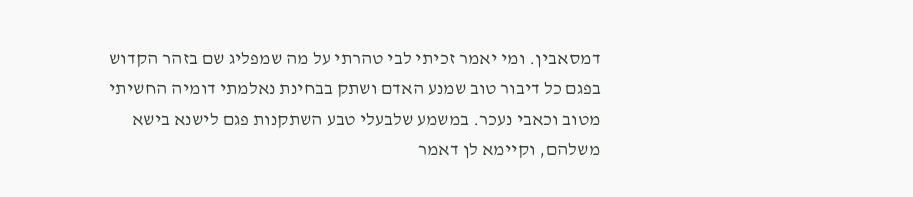דמסאבין. ומי יאמר זכיתי לבי טהרתי על מה שמפליג שם בזהר הקדוש בפגם כל דיבור טוב שמנע האדם ושתק בבחינת נאלמתי דומיה החשיתי מטוב וכאבי נעכר. במשמע שלבעלי טבע השתקנות פגם לישנא בישא משלהם, וקיימא לן דאמר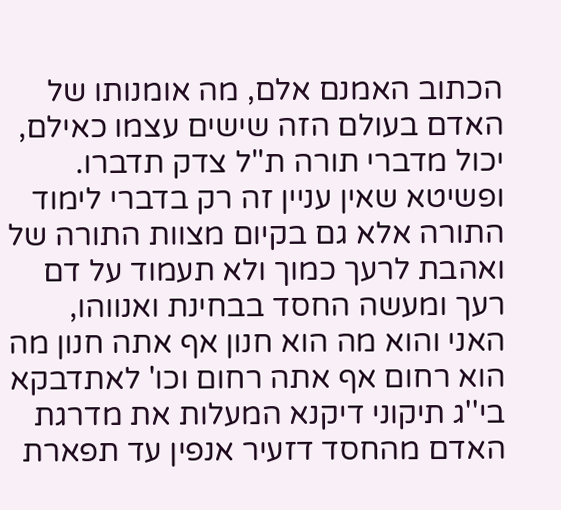הכתוב האמנם אלם, מה אומנותו של האדם בעולם הזה שישים עצמו כאילם, יכול מדברי תורה ת''ל צדק תדברו. ופשיטא שאין עניין זה רק בדברי לימוד התורה אלא גם בקיום מצוות התורה של ואהבת לרעך כמוך ולא תעמוד על דם רעך ומעשה החסד בבחינת ואנווהו, האני והוא מה הוא חנון אף אתה חנון מה הוא רחום אף אתה רחום וכו' לאתדבקא בי''ג תיקוני דיקנא המעלות את מדרגת האדם מהחסד דזעיר אנפין עד תפארת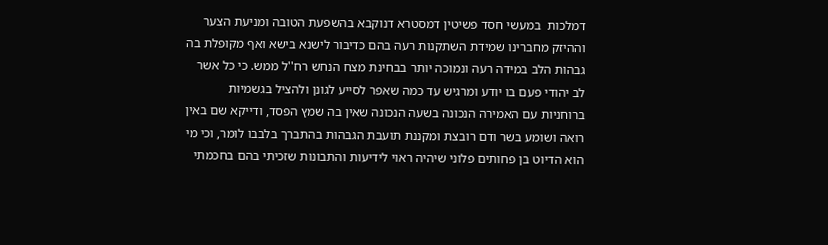דמלכות  במעשי חסד פשיטין דמסטרא דנוקבא בהשפעת הטובה ומניעת הצער וההיזק מחברינו שמידת השתקנות רעה בהם כדיבור לישנא בישא ואף מקופלת בה גבהות הלב במידה רעה ונמוכה יותר בבחינת מצח הנחש רח''ל ממש. כי כל אשר לב יהודי פעם בו יודע ומרגיש עד כמה שאפר לסייע לגונן ולהציל בגשמיות ברוחניות עם האמירה הנכונה בשעה הנכונה שאין בה שמץ הפסד, ודייקא שם באין רואה ושומע בשר ודם רובצת ומקננת תועבת הגבהות בהתברך בלבבו לומר, וכי מי הוא הדיוט בן פחותים פלוני שיהיה ראוי לידיעות והתבונות שזכיתי בהם בחכמתי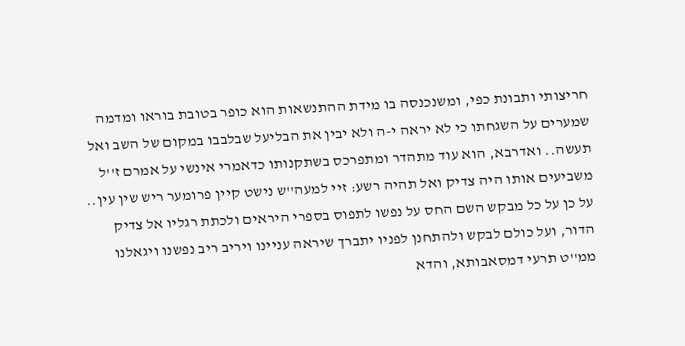חריצותי ותבונת כפי, ומשנכנסה בו מידת ההתנשאות הוא כופר בטובת בוראו ומדמה שמערים על השגחתו כי לא יראה י-ה ולא יבין את הבליעל שבלבבו במקום של השב ואל תעשה.. ואדרבא, הוא עוד מתהדר ומתפרכס בשתקנותו כדאמרי אינשי על אמרם ז''ל משביעים אותו היה צדיק ואל תהיה רשע: זיי למעה''ש נישט קיין פרומער ריש שין עין.. על כן על כל מבקש השם החס על נפשו לתפוס בספרי היראים ולכתת רגליו אל צדיק הדור, ועל כולם לבקש ולהתחנן לפניו יתברך שיראה עניינו ויריב ריב נפשנו ויגאלנו ממ''ט תרעי דמסאבותא, והדא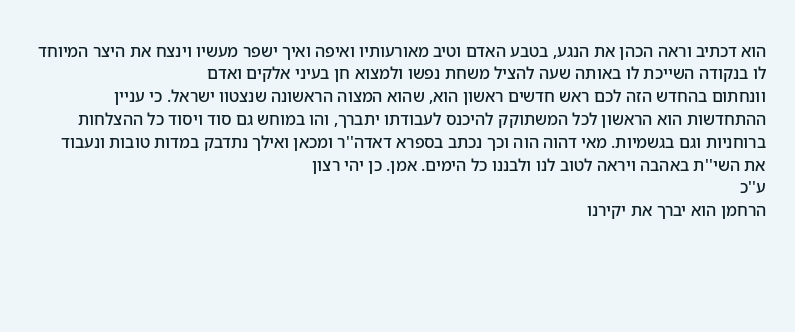הוא דכתיב וראה הכהן את הנגע, בטבע האדם וטיב מאורעותיו ואיפה ואיך ישפר מעשיו וינצח את היצר המיוחד לו בנקודה השייכת לו באותה שעה להציל משחת נפשו ולמצוא חן בעיני אלקים ואדם
וונחתום בהחדש הזה לכם ראש חדשים ראשון הוא, שהוא המצוה הראשונה שנצטוו ישראל. כי עניין ההתחדשות הוא הראשון לכל המשתוקק להיכנס לעבודתו יתברך, והו במוחש גם סוד ויסוד כל ההצלחות ברוחניות וגם בגשמיות. מאי דהוה הוה וכך נכתב בספרא דאדה''ר ומכאן ואילך נתדבק במדות טובות ונעבוד את השי''ת באהבה ויראה לטוב לנו ולבננו כל הימים. אמן. כן יהי רצון
ע''כ
הרחמן הוא יברך את יקירנו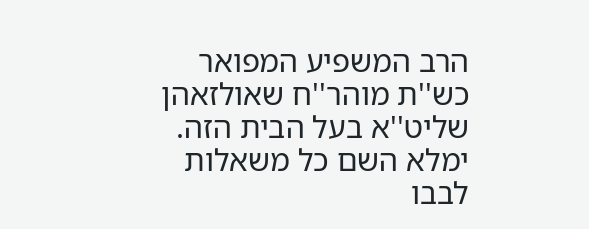הרב המשפיע המפואר כש''ת מוהר''ח שאולזאהן שליט''א בעל הבית הזה. ימלא השם כל משאלות לבבו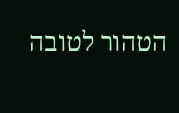הטהור לטובה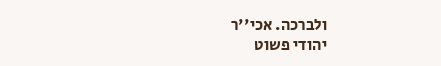ולברכה. אכי''ר
יהודי פשוט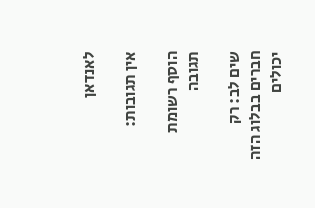לאנדאן

אין תגובות:

הוסף רשומת תגובה

שים לב: רק חברים בבלוג הזה יכולים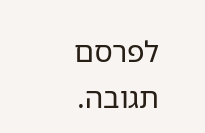לפרסם תגובה.